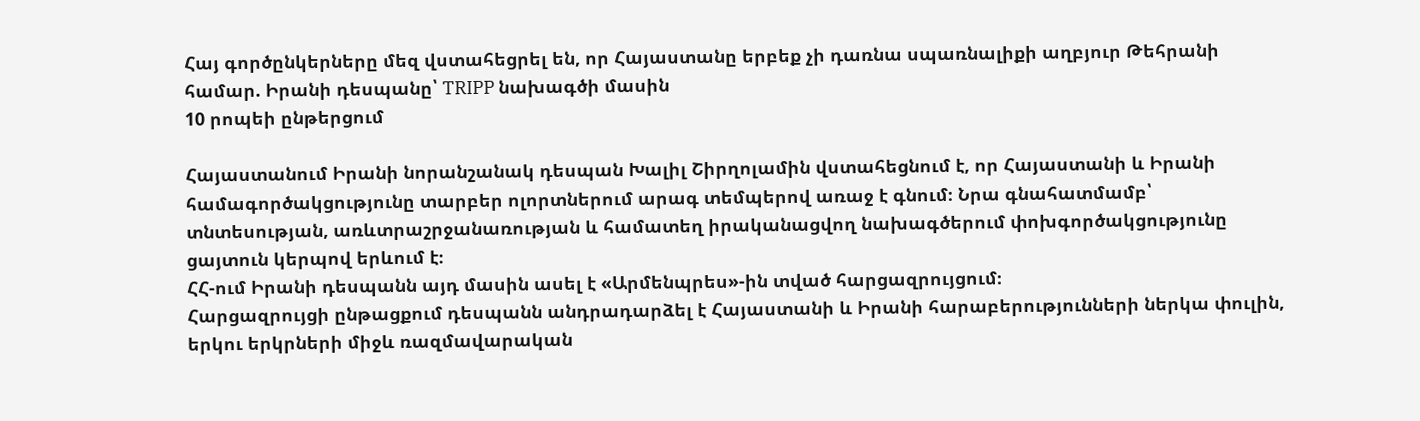Հայ գործընկերները մեզ վստահեցրել են, որ Հայաստանը երբեք չի դառնա սպառնալիքի աղբյուր Թեհրանի համար. Իրանի դեսպանը՝ TRIPP նախագծի մասին
10 րոպեի ընթերցում

Հայաստանում Իրանի նորանշանակ դեսպան Խալիլ Շիրղոլամին վստահեցնում է, որ Հայաստանի և Իրանի համագործակցությունը տարբեր ոլորտներում արագ տեմպերով առաջ է գնում։ Նրա գնահատմամբ՝ տնտեսության, առևտրաշրջանառության և համատեղ իրականացվող նախագծերում փոխգործակցությունը ցայտուն կերպով երևում է։
ՀՀ-ում Իրանի դեսպանն այդ մասին ասել է «Արմենպրես»-ին տված հարցազրույցում։
Հարցազրույցի ընթացքում դեսպանն անդրադարձել է Հայաստանի և Իրանի հարաբերությունների ներկա փուլին, երկու երկրների միջև ռազմավարական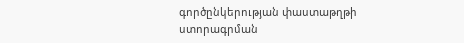գործընկերության փաստաթղթի ստորագրման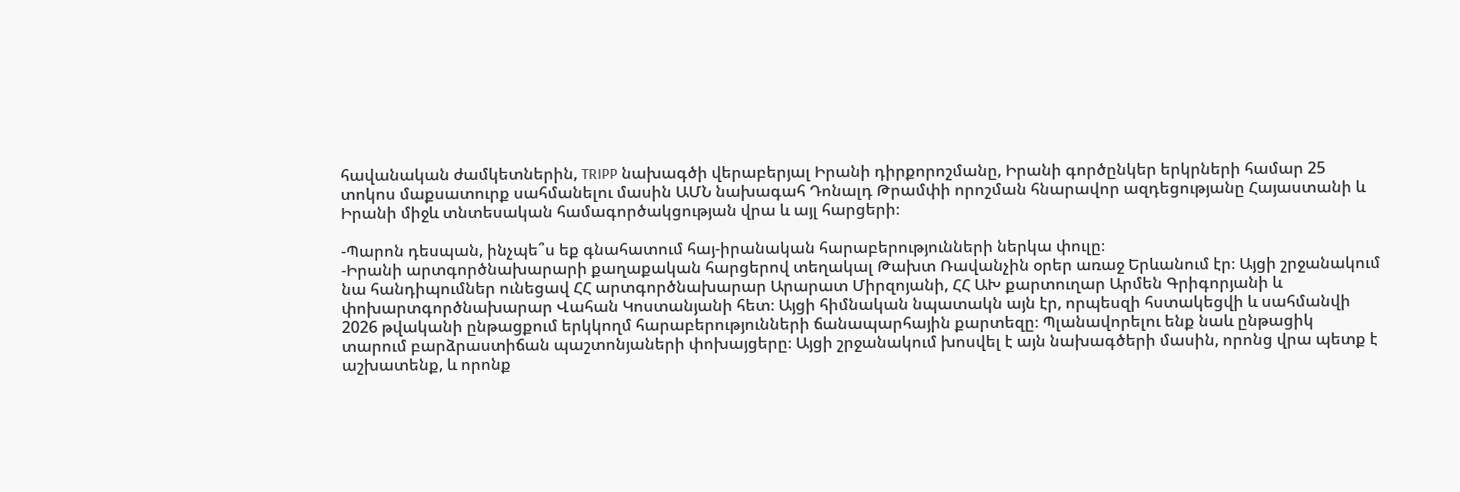հավանական ժամկետներին, TRIPP նախագծի վերաբերյալ Իրանի դիրքորոշմանը, Իրանի գործընկեր երկրների համար 25 տոկոս մաքսատուրք սահմանելու մասին ԱՄՆ նախագահ Դոնալդ Թրամփի որոշման հնարավոր ազդեցությանը Հայաստանի և Իրանի միջև տնտեսական համագործակցության վրա և այլ հարցերի։

-Պարոն դեսպան, ինչպե՞ս եք գնահատում հայ-իրանական հարաբերությունների ներկա փուլը։
-Իրանի արտգործնախարարի քաղաքական հարցերով տեղակալ Թախտ Ռավանչին օրեր առաջ Երևանում էր։ Այցի շրջանակում նա հանդիպումներ ունեցավ ՀՀ արտգործնախարար Արարատ Միրզոյանի, ՀՀ ԱԽ քարտուղար Արմեն Գրիգորյանի և փոխարտգործնախարար Վահան Կոստանյանի հետ։ Այցի հիմնական նպատակն այն էր, որպեսզի հստակեցվի և սահմանվի 2026 թվականի ընթացքում երկկողմ հարաբերությունների ճանապարհային քարտեզը։ Պլանավորելու ենք նաև ընթացիկ տարում բարձրաստիճան պաշտոնյաների փոխայցերը։ Այցի շրջանակում խոսվել է այն նախագծերի մասին, որոնց վրա պետք է աշխատենք, և որոնք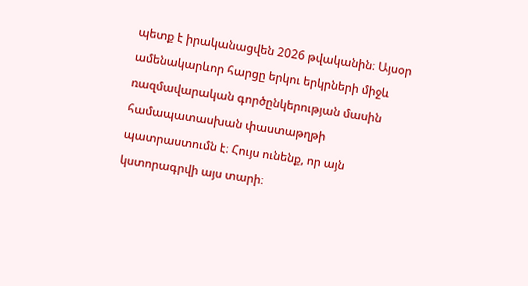պետք է իրականացվեն 2026 թվականին։ Այսօր ամենակարևոր հարցը երկու երկրների միջև ռազմավարական գործընկերության մասին համապատասխան փաստաթղթի պատրաստումն է։ Հույս ունենք, որ այն կստորագրվի այս տարի։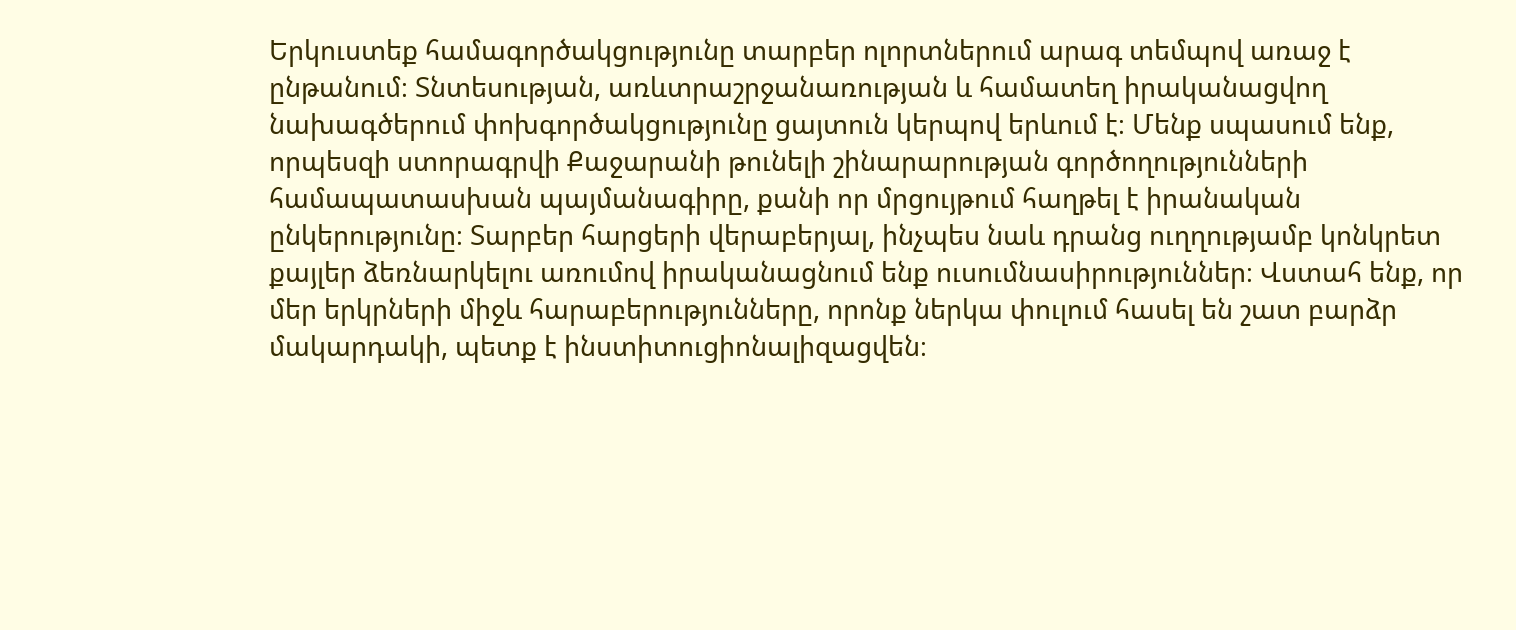Երկուստեք համագործակցությունը տարբեր ոլորտներում արագ տեմպով առաջ է ընթանում։ Տնտեսության, առևտրաշրջանառության և համատեղ իրականացվող նախագծերում փոխգործակցությունը ցայտուն կերպով երևում է։ Մենք սպասում ենք, որպեսզի ստորագրվի Քաջարանի թունելի շինարարության գործողությունների համապատասխան պայմանագիրը, քանի որ մրցույթում հաղթել է իրանական ընկերությունը։ Տարբեր հարցերի վերաբերյալ, ինչպես նաև դրանց ուղղությամբ կոնկրետ քայլեր ձեռնարկելու առումով իրականացնում ենք ուսումնասիրություններ։ Վստահ ենք, որ մեր երկրների միջև հարաբերությունները, որոնք ներկա փուլում հասել են շատ բարձր մակարդակի, պետք է ինստիտուցիոնալիզացվեն։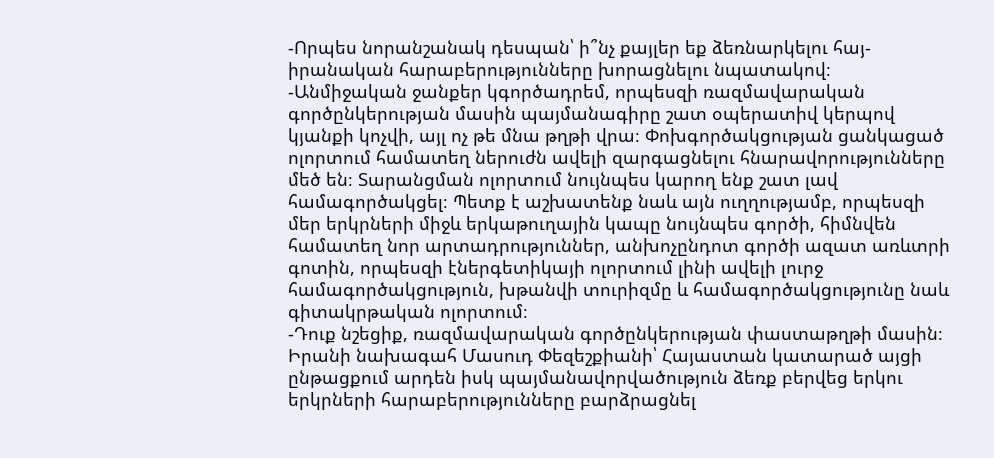-Որպես նորանշանակ դեսպան՝ ի՞նչ քայլեր եք ձեռնարկելու հայ-իրանական հարաբերությունները խորացնելու նպատակով։
-Անմիջական ջանքեր կգործադրեմ, որպեսզի ռազմավարական գործընկերության մասին պայմանագիրը շատ օպերատիվ կերպով կյանքի կոչվի, այլ ոչ թե մնա թղթի վրա։ Փոխգործակցության ցանկացած ոլորտում համատեղ ներուժն ավելի զարգացնելու հնարավորությունները մեծ են։ Տարանցման ոլորտում նույնպես կարող ենք շատ լավ համագործակցել։ Պետք է աշխատենք նաև այն ուղղությամբ, որպեսզի մեր երկրների միջև երկաթուղային կապը նույնպես գործի, հիմնվեն համատեղ նոր արտադրություններ, անխոչընդոտ գործի ազատ առևտրի գոտին, որպեսզի էներգետիկայի ոլորտում լինի ավելի լուրջ համագործակցություն, խթանվի տուրիզմը և համագործակցությունը նաև գիտակրթական ոլորտում։
-Դուք նշեցիք, ռազմավարական գործընկերության փաստաթղթի մասին։ Իրանի նախագահ Մասուդ Փեզեշքիանի՝ Հայաստան կատարած այցի ընթացքում արդեն իսկ պայմանավորվածություն ձեռք բերվեց երկու երկրների հարաբերությունները բարձրացնել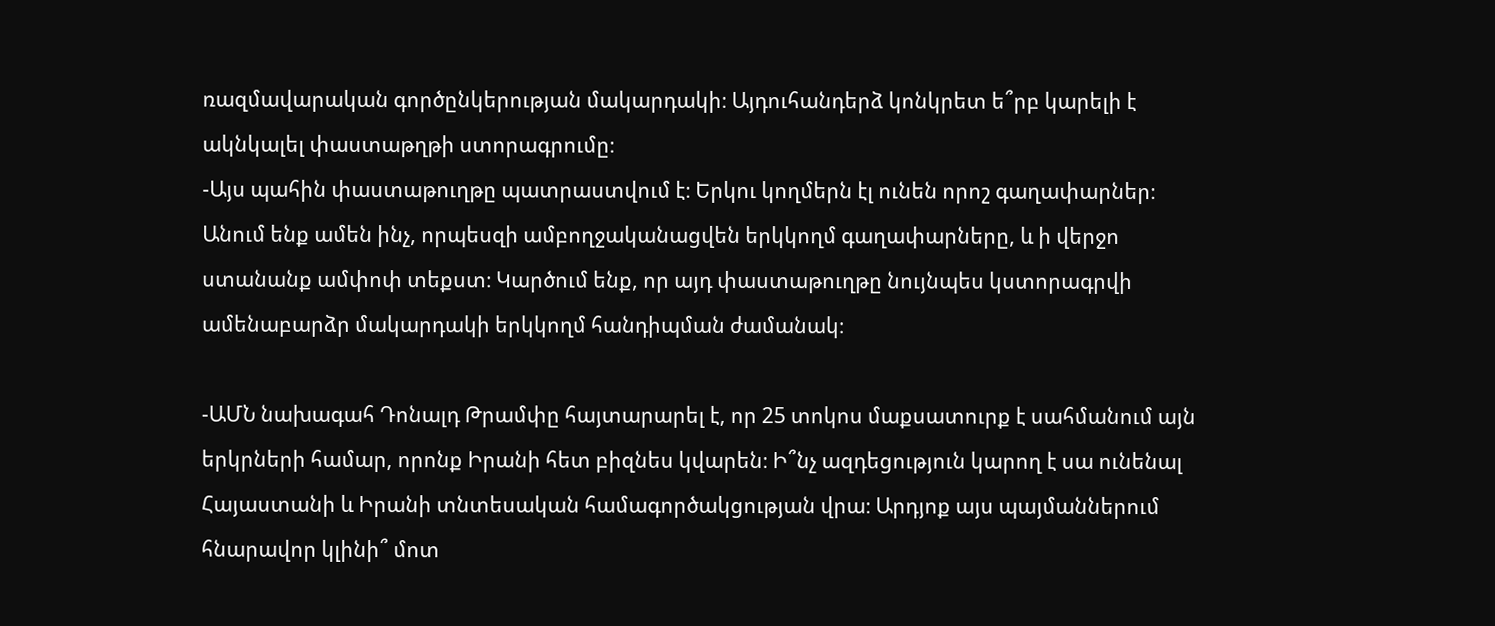ռազմավարական գործընկերության մակարդակի։ Այդուհանդերձ կոնկրետ ե՞րբ կարելի է ակնկալել փաստաթղթի ստորագրումը։
-Այս պահին փաստաթուղթը պատրաստվում է։ Երկու կողմերն էլ ունեն որոշ գաղափարներ։ Անում ենք ամեն ինչ, որպեսզի ամբողջականացվեն երկկողմ գաղափարները, և ի վերջո ստանանք ամփոփ տեքստ։ Կարծում ենք, որ այդ փաստաթուղթը նույնպես կստորագրվի ամենաբարձր մակարդակի երկկողմ հանդիպման ժամանակ։

-ԱՄՆ նախագահ Դոնալդ Թրամփը հայտարարել է, որ 25 տոկոս մաքսատուրք է սահմանում այն երկրների համար, որոնք Իրանի հետ բիզնես կվարեն։ Ի՞նչ ազդեցություն կարող է սա ունենալ Հայաստանի և Իրանի տնտեսական համագործակցության վրա։ Արդյոք այս պայմաններում հնարավոր կլինի՞ մոտ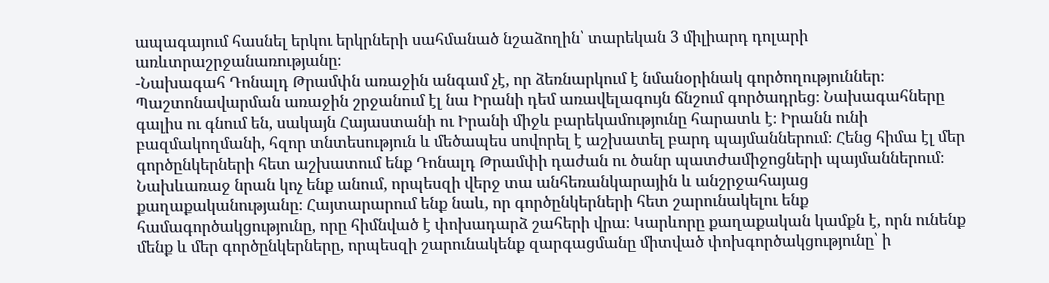ապագայում հասնել երկու երկրների սահմանած նշաձողին՝ տարեկան 3 միլիարդ դոլարի առևտրաշրջանառությանը։
-Նախագահ Դոնալդ Թրամփն առաջին անգամ չէ, որ ձեռնարկում է նմանօրինակ գործողություններ։ Պաշտոնավարման առաջին շրջանում էլ նա Իրանի դեմ առավելագույն ճնշում գործադրեց։ Նախագահները գալիս ու գնում են, սակայն Հայաստանի ու Իրանի միջև բարեկամությունը հարատև է։ Իրանն ունի բազմակողմանի, հզոր տնտեսություն և մեծապես սովորել է աշխատել բարդ պայմաններում։ Հենց հիմա էլ մեր գործընկերների հետ աշխատում ենք Դոնալդ Թրամփի դաժան ու ծանր պատժամիջոցների պայմաններում։ Նախևառաջ նրան կոչ ենք անում, որպեսզի վերջ տա անհեռանկարային և անշրջահայաց քաղաքականությանը։ Հայտարարում ենք նաև, որ գործընկերների հետ շարունակելու ենք համագործակցությունը, որը հիմնված է փոխադարձ շահերի վրա։ Կարևորը քաղաքական կամքն է, որն ունենք մենք և մեր գործընկերները, որպեսզի շարունակենք զարգացմանը միտված փոխգործակցությունը՝ ի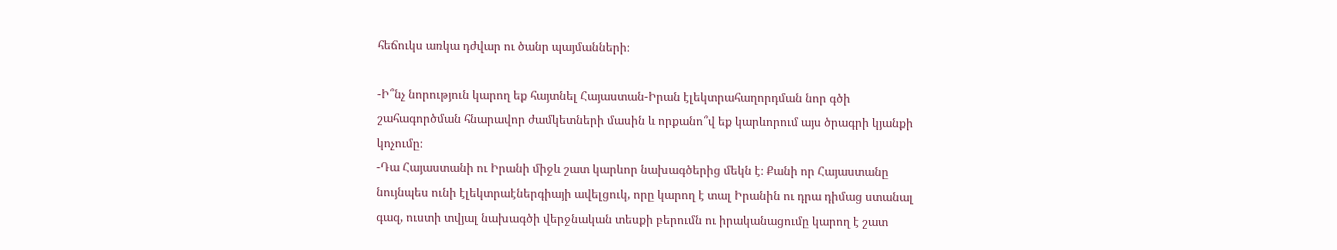հեճուկս առկա դժվար ու ծանր պայմանների։

-Ի՞նչ նորություն կարող եք հայտնել Հայաստան-Իրան էլեկտրահաղորդման նոր գծի շահագործման հնարավոր ժամկետների մասին և որքանո՞վ եք կարևորում այս ծրագրի կյանքի կոչումը։
-Դա Հայաստանի ու Իրանի միջև շատ կարևոր նախագծերից մեկն է։ Քանի որ Հայաստանը նույնպես ունի էլեկտրաէներգիայի ավելցուկ, որը կարող է տալ Իրանին ու դրա դիմաց ստանալ գազ, ուստի տվյալ նախագծի վերջնական տեսքի բերումն ու իրականացումը կարող է շատ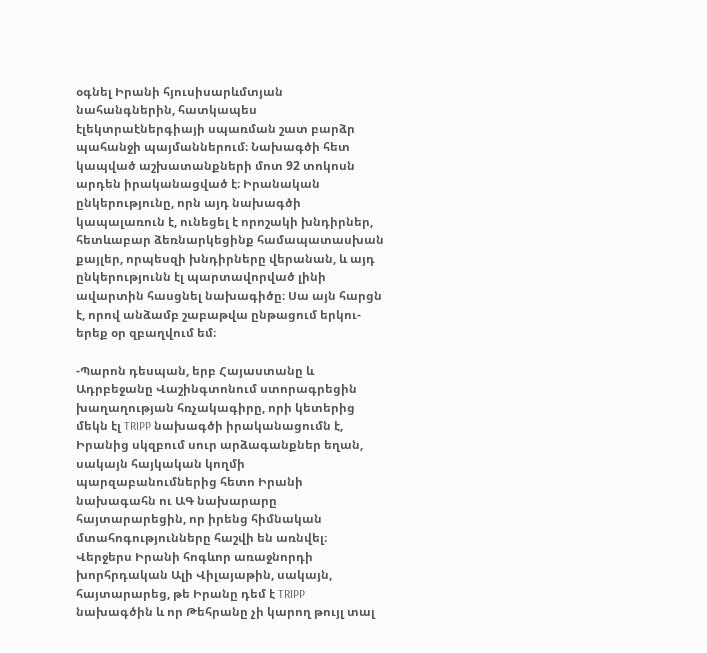օգնել Իրանի հյուսիսարևմտյան նահանգներին, հատկապես էլեկտրաէներգիայի սպառման շատ բարձր պահանջի պայմաններում։ Նախագծի հետ կապված աշխատանքների մոտ 92 տոկոսն արդեն իրականացված է։ Իրանական ընկերությունը, որն այդ նախագծի կապալառուն է, ունեցել է որոշակի խնդիրներ, հետևաբար ձեռնարկեցինք համապատասխան քայլեր, որպեսզի խնդիրները վերանան, և այդ ընկերությունն էլ պարտավորված լինի ավարտին հասցնել նախագիծը։ Սա այն հարցն է, որով անձամբ շաբաթվա ընթացում երկու-երեք օր զբաղվում եմ։

-Պարոն դեսպան, երբ Հայաստանը և Ադրբեջանը Վաշինգտոնում ստորագրեցին խաղաղության հռչակագիրը, որի կետերից մեկն էլ TRIPP նախագծի իրականացումն է, Իրանից սկզբում սուր արձագանքներ եղան, սակայն հայկական կողմի պարզաբանումներից հետո Իրանի նախագահն ու ԱԳ նախարարը հայտարարեցին, որ իրենց հիմնական մտահոգությունները հաշվի են առնվել։ Վերջերս Իրանի հոգևոր առաջնորդի խորհրդական Ալի Վիլայաթին, սակայն, հայտարարեց, թե Իրանը դեմ է TRIPP նախագծին և որ Թեհրանը չի կարող թույլ տալ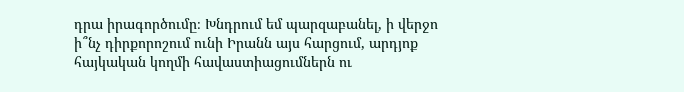դրա իրագործումը։ Խնդրում եմ պարզաբանել, ի վերջո ի՞նչ դիրքորոշում ունի Իրանն այս հարցում, արդյոք հայկական կողմի հավաստիացումներն ու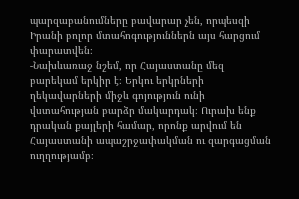պարզաբանումները բավարար չեն, որպեսզի Իրանի բոլոր մտահոգություններն այս հարցում փարատվեն։
-Նախևառաջ նշեմ, որ Հայաստանը մեզ բարեկամ երկիր է։ Երկու երկրների ղեկավարների միջև գոյություն ունի վստահության բարձր մակարդակ։ Ուրախ ենք դրական քայլերի համար, որոնք արվում են Հայաստանի ապաշրջափակման ու զարգացման ուղղությամբ։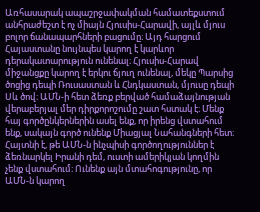Առհասարակ ապաշրջափակման համատեքստում անհրաժեշտ է ոչ միայն Հյուսիս-Հարավի, այլև մյուս բոլոր ճանապարհների բացումը։ Այդ հարցում Հայաստանը նույնպես կարող է կարևոր դերակատարություն ունենալ։ Հյուսիս-Հարավ միջանցքը կարող է երկու ճյուղ ունենալ, մեկը Պարսից ծոցից դեպի Ռուսաստան և Հնդկաստան, մյուսը դեպի Սև ծով։ ԱՄՆ-ի հետ ձեռք բերված համաձայնության վերաբերյալ մեր դիրքորոշումը շատ հստակ է։ Մենք հայ գործընկերներին ասել ենք, որ իրենց վստահում ենք, սակայն գործ ունենք Միացյալ Նահանգների հետ։ Հայտնի է, թե ԱՄՆ-ն ինչպիսի գործողություններ է ձեռնարկել Իրանի դեմ, ուստի ամերիկյան կողմին չենք վստահում։ Ունենք այն մտահոգությունը, որ ԱՄՆ-ն կարող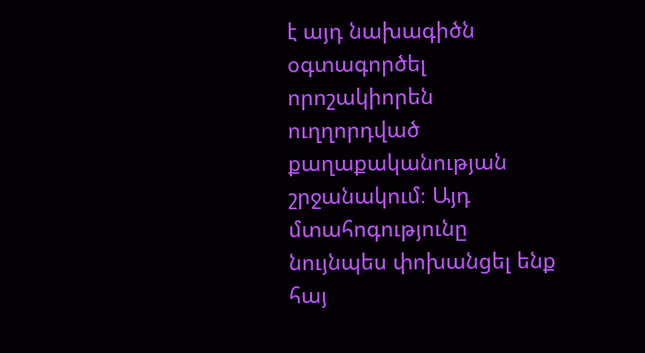է այդ նախագիծն օգտագործել որոշակիորեն ուղղորդված քաղաքականության շրջանակում։ Այդ մտահոգությունը նույնպես փոխանցել ենք հայ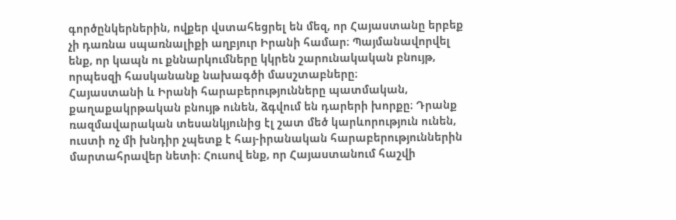գործընկերներին, ովքեր վստահեցրել են մեզ, որ Հայաստանը երբեք չի դառնա սպառնալիքի աղբյուր Իրանի համար։ Պայմանավորվել ենք, որ կապն ու քննարկումները կկրեն շարունակական բնույթ, որպեսզի հասկանանք նախագծի մասշտաբները։
Հայաստանի և Իրանի հարաբերությունները պատմական, քաղաքակրթական բնույթ ունեն, ձգվում են դարերի խորքը։ Դրանք ռազմավարական տեսանկյունից էլ շատ մեծ կարևորություն ունեն, ուստի ոչ մի խնդիր չպետք է հայ-իրանական հարաբերություններին մարտահրավեր նետի։ Հուսով ենք, որ Հայաստանում հաշվի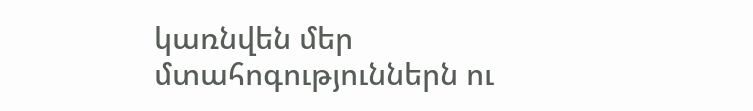կառնվեն մեր մտահոգություններն ու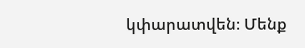կփարատվեն։ Մենք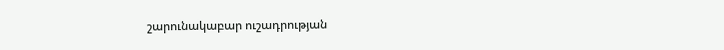շարունակաբար ուշադրության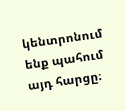կենտրոնում ենք պահում այդ հարցը։